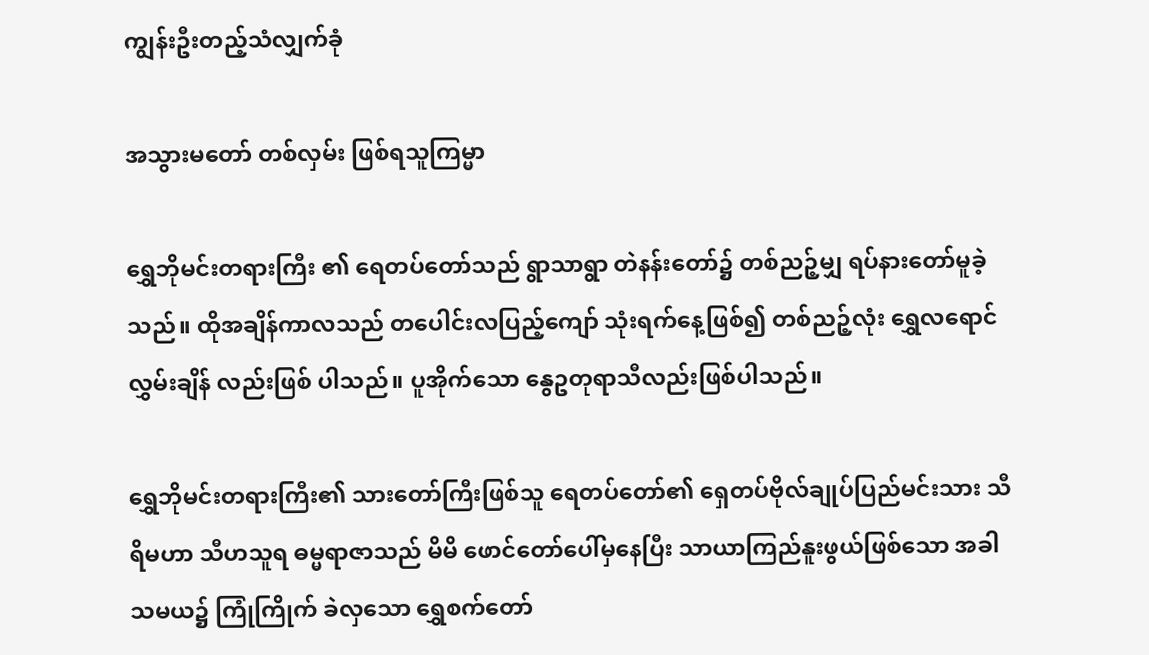ကျွန်းဦးတည့်သံလျှက်ခုံ

အသွားမတော် တစ်လှမ်း ဖြစ်ရသူကြမ္မာ

ရွှေဘိုမင်းတရားကြီး ၏ ရေတပ်တော်သည် ရွာသာရွာ တဲနန်းတော်၌ တစ်ညဉ့်မျှ ရပ်နားတော်မူခဲ့သည်။ ထိုအချိန်ကာလသည် တပေါင်းလပြည့်ကျော် သုံးရက်နေ့ဖြစ်၍ တစ်ညဉ့်လုံး ရွှေလရောင် လွှမ်းချိန် လည်းဖြစ် ပါသည်။ ပူအိုက်သော နွေဥတုရာသီလည်းဖြစ်ပါသည်။

ရွှေဘိုမင်းတရားကြီး၏ သားတော်ကြီးဖြစ်သူ ရေတပ်တော်၏ ရှေတပ်ဗိုလ်ချုပ်ပြည်မင်းသား သီရိမဟာ သီဟသူရ ဓမ္မရာဇာသည် မိမိ ဖောင်တော်ပေါ်မှနေပြီး သာယာကြည်နူးဖွယ်ဖြစ်သော အခါသမယ၌ ကြုံကြိုက် ခဲလှသော ရွှေစက်တော်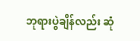ဘုရားပွဲချိန်လည်း ဆုံ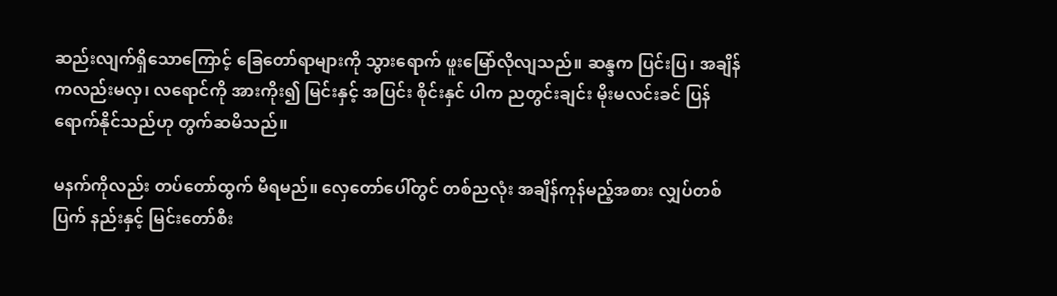ဆည်းလျက်ရှိသောကြောင့် ခြေတော်ရာများကို သွားရောက် ဖူးမြော်လိုလျသည်။ ဆန္ဒက ပြင်းပြ၊ အချိန်ကလည်းမလှ၊ လရောင်ကို အားကိုး၍ မြင်းနှင့် အပြင်း စိုင်းနှင် ပါက ညတွင်းချင်း မိုးမလင်းခင် ပြန်ရောက်နိုင်သည်ဟု တွက်ဆမိသည်။

မနက်ကိုလည်း တပ်တော်ထွက် မီရမည်။ လှေတော်ပေါ်တွင် တစ်ညလုံး အချိန်ကုန်မည့်အစား လျှပ်တစ်ပြက် နည်းနှင့် မြင်းတော်စီး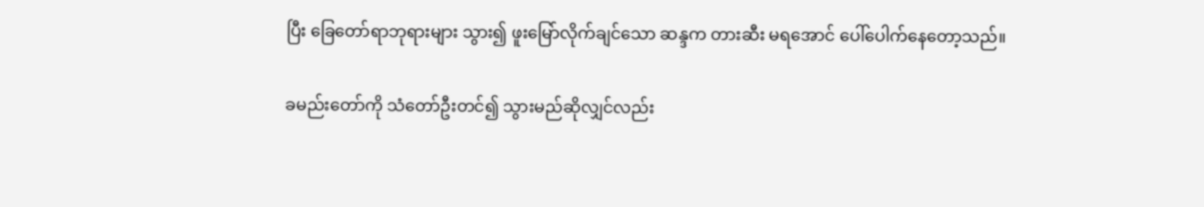ပြီး ခြေတော်ရာဘုရားများ သွား၍ ဖူးမြော်လိုက်ချင်သော ဆန္ဒက တားဆီး မရအောင် ပေါ်ပေါက်နေတော့သည်။

ခမည်းတော်ကို သံတော်ဦးတင်၍ သွားမည်ဆိုလျှင်လည်း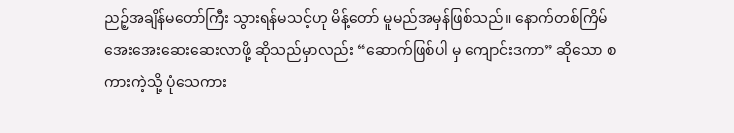ညဉ့်အချိန်မတော်ကြီး သွားရန်မသင့်ဟု မိန့်တော် မူမည်အမှန်ဖြစ်သည်။ နောက်တစ်ကြိမ် အေးအေးဆေးဆေးလာဖို့ ဆိုသည်မှာလည်း “ဆောက်ဖြစ်ပါ မှ ကျောင်းဒကာ” ဆိုသော စကားကဲ့သို့ ပုံသေကား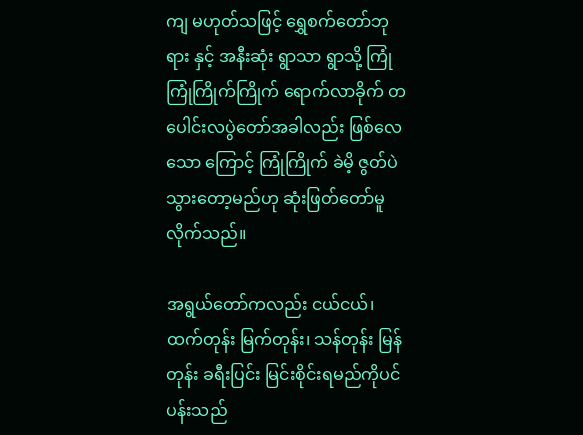ကျ မဟုတ်သဖြင့် ရွှေစက်တော်ဘုရား နှင့် အနီးဆုံး ရွာသာ ရွာသို့ ကြုံကြုံကြိုက်ကြိုက် ရောက်လာခိုက် တပေါင်းလပွဲတော်အခါလည်း ဖြစ်လေသော ကြောင့် ကြုံကြိုက် ခဲမိ့ ဇွတ်ပဲသွားတော့မည်ဟု ဆုံးဖြတ်တော်မူလိုက်သည်။

အရွယ်တော်ကလည်း ငယ်ငယ်၊ ထက်တုန်း မြက်တုန်း၊ သန်တုန်း မြန်တုန်း ခရီးပြင်း မြင်းစိုင်းရမည်ကိုပင် ပန်းသည်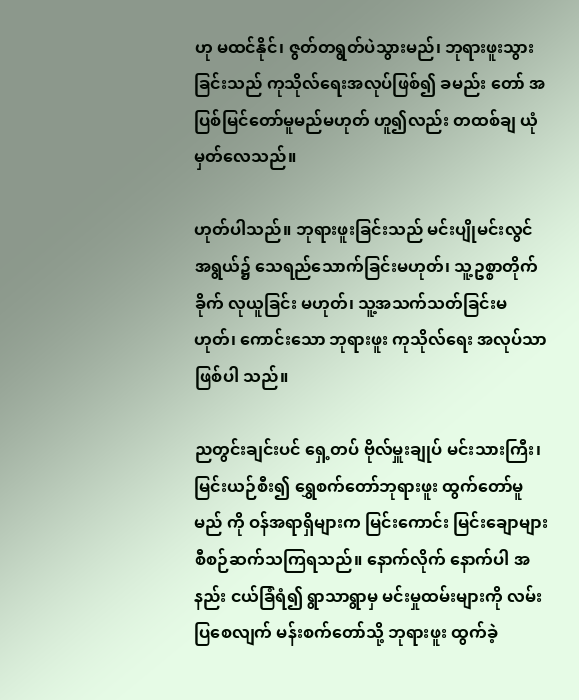ဟု မထင်နိုင်၊ ဇွတ်တရွတ်ပဲသွားမည်၊ ဘုရားဖူးသွားခြင်းသည် ကုသိုလ်ရေးအလုပ်ဖြစ်၍ ခမည်း တော် အပြစ်မြင်တော်မူမည်မဟုတ် ဟူ၍လည်း တထစ်ချ ယုံမှတ်လေသည်။

ဟုတ်ပါသည်။ ဘုရားဖူးခြင်းသည် မင်းပျိုမင်းလွင်အရွယ်၌ သေရည်သောက်ခြင်းမဟုတ်၊ သူ့ဥစ္စာတိုက်ခိုက် လုယူခြင်း မဟုတ်၊ သူ့အသက်သတ်ခြင်းမဟုတ်၊ ကောင်းသော ဘုရားဖူး ကုသိုလ်ရေး အလုပ်သာဖြစ်ပါ သည်။

ညတွင်းချင်းပင် ရှေ့တပ် ဗိုလ်မှူးချုပ် မင်းသားကြီး၊ မြင်းယဉ်စီး၍ ရွှေစက်တော်ဘုရားဖူး ထွက်တော်မူမည် ကို ဝန်အရာရှိများက မြင်းကောင်း မြင်းချောများ စီစဉ်ဆက်သကြရသည်။ နောက်လိုက် နောက်ပါ အနည်း ငယ်ခြံရံ၍ ရွာသာရွာမှ မင်းမှုထမ်းများကို လမ်းပြစေလျက် မန်းစက်တော်သို့ ဘုရားဖူး ထွက်ခဲ့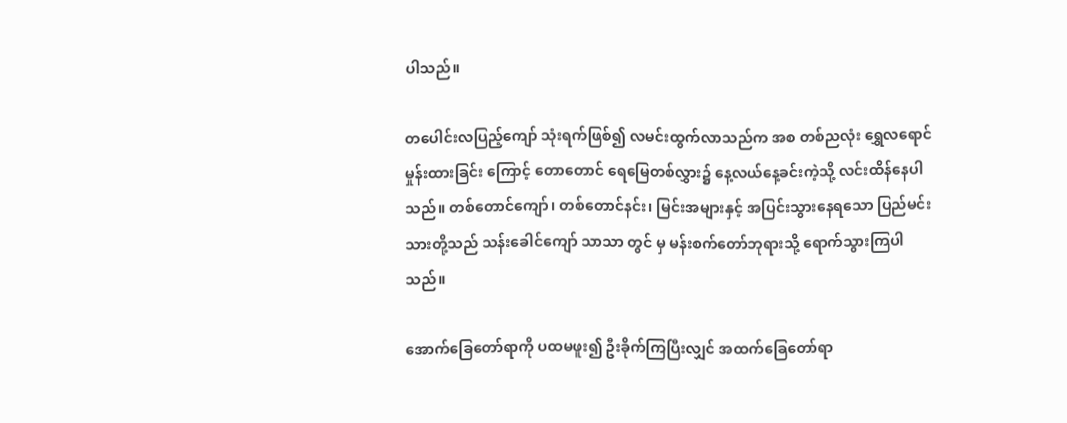ပါသည်။

တပေါင်းလပြည့်ကျော် သုံးရက်ဖြစ်၍ လမင်းထွက်လာသည်က အစ တစ်ညလုံး ရွှေလရောင်မှုန်းထားခြင်း ကြောင့် တောတောင် ရေမြေတစ်လွှား၌ နေ့လယ်နေ့ခင်းကဲ့သို့ လင်းထိန်နေပါသည်။ တစ်တောင်ကျော်၊ တစ်တောင်နင်း၊ မြင်းအများနှင့် အပြင်းသွားနေရသော ပြည်မင်းသားတို့သည် သန်းခေါင်ကျော် သာသာ တွင် မှ မန်းစက်တော်ဘုရားသို့ ရောက်သွားကြပါသည်။

အောက်ခြေတော်ရာကို ပထမဖူး၍ ဦးခိုက်ကြပြီးလျှင် အထက်ခြေတော်ရာ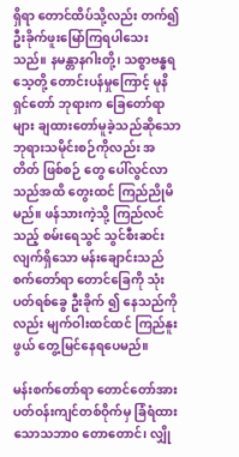ရှိရာ တောင်ထိပ်သို့လည်း တက်၍ ဦးခိုက်ဖူးမြော်ကြရပါသေးသည်။ နမန္တာနဂါးတို့၊ သစ္စာဗန္ဓရသေ့တို့ တောင်းပန်မှုကြောင့် မုနိရှင်တော် ဘုရားက ခြေတော်ရာများ ချထားတော်မူခဲ့သည်ဆိုသော ဘုရားသမိုင်းစဉ်ကိုလည်း အတိတ် ဖြစ်စဉ် တွေ ပေါ်လွင်လာသည်အထိ တွေးထင် ကြည်ညိုမိမည်။ ဖန်သားကဲ့သို့ ကြည်လင်သည့် စမ်းရေသွင် သွင်စီးဆင်းလျက်ရှိသော မန်းချောင်းသည် စက်တော်ရာ တောင်ခြေကို သုံးပတ်ရစ်ခွေ ဦးခိုက် ၍ နေသည်ကိုလည်း မျက်ဝါးထင်ထင် ကြည်နူးဖွယ် တွေ့မြင်နေရပေမည်။

မန်းစက်တော်ရာ တောင်တော်အား ပတ်ဝန်းကျင်တစ်ဝိုက်မှ ခြံရံထားသောသဘာ၀ တောတောင်၊ လျှို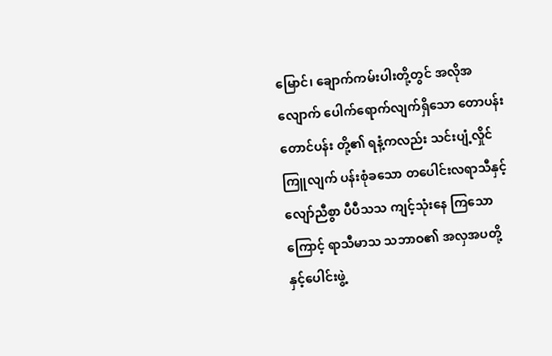မြောင်၊ ချောက်ကမ်းပါးတို့တွင် အလိုအလျောက် ပေါက်ရောက်လျက်ရှိသော တောပန်း တောင်ပန်း တို့၏ ရနံ့ကလည်း သင်းပျံ့လှိုင်ကြူလျက် ပန်းစုံခသော တပေါင်းလရာသီနှင့် လျော်ညီစွာ ပီပီသသ ကျင့်သုံးနေ ကြသောကြောင့် ရာသီမာသ သဘာဝ၏ အလှအပတို့နှင့်ပေါင်းဖွဲ့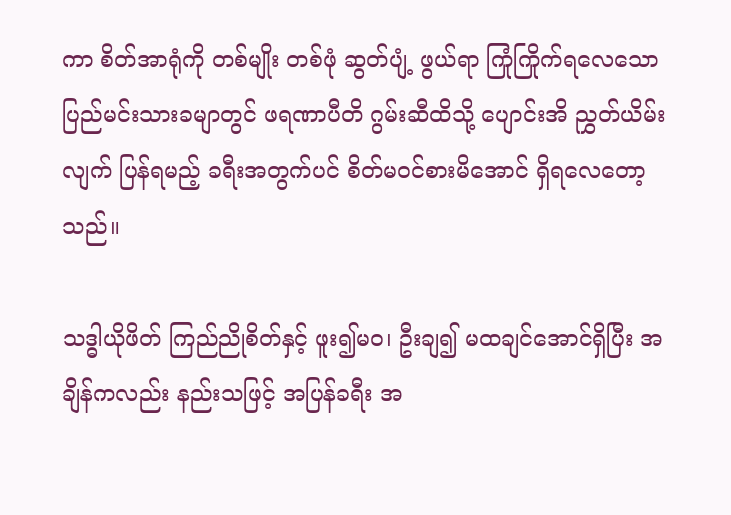ကာ စိတ်အာရုံကို တစ်မျိုး တစ်ဖုံ ဆွတ်ပျံ့ ဖွယ်ရာ ကြုံကြိုက်ရလေသော ပြည်မင်းသားခမျာတွင် ဖရဏာပီတိ ဂွမ်းဆီထိသို့ ပျောင်းအိ ညွှတ်ယိမ်းလျက် ပြန်ရမည့် ခရီးအတွက်ပင် စိတ်မဝင်စားမိအောင် ရှိရလေတော့သည်။

သဒ္ဓါယိုဖိတ် ကြည်ညိုစိတ်နှင့် ဖူး၍မဝ၊ ဦးချ၍ မထချင်အောင်ရှိပြီး အချိန်ကလည်း နည်းသဖြင့် အပြန်ခရီး အ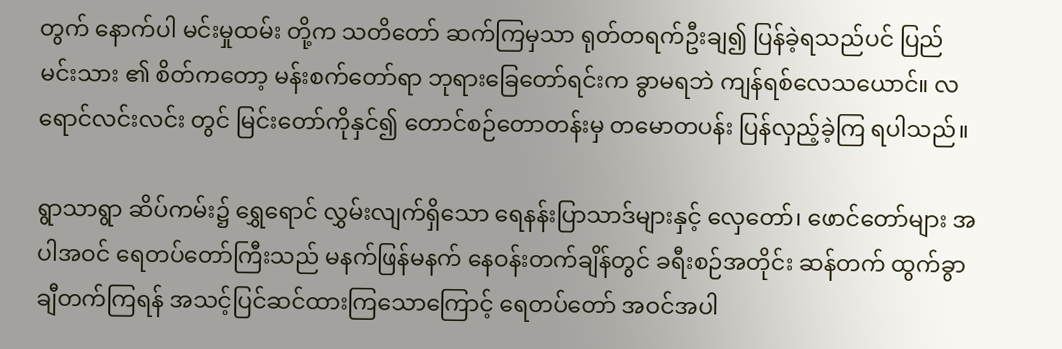တွက် နောက်ပါ မင်းမှုထမ်း တို့က သတိတော် ဆက်ကြမှသာ ရုတ်တရက်ဦးချ၍ ပြန်ခဲ့ရသည်ပင် ပြည်မင်းသား ၏ စိတ်ကတော့ မန်းစက်တော်ရာ ဘုရားခြေတော်ရင်းက ခွာမရဘဲ ကျန်ရစ်လေသယောင်။ လရောင်လင်းလင်း တွင် မြင်းတော်ကိုနှင်၍ တောင်စဉ်တောတန်းမှ တမောတပန်း ပြန်လှည့်ခဲ့ကြ ရပါသည်။

ရွာသာရွာ ဆိပ်ကမ်း၌ ရွှေရောင် လွှမ်းလျက်ရှိသော ရေနန်းပြာသာဒ်များနှင့် လှေတော်၊ ဖောင်တော်များ အပါအဝင် ရေတပ်တော်ကြီးသည် မနက်ဖြန်မနက် နေဝန်းတက်ချိန်တွင် ခရီးစဉ်အတိုင်း ဆန်တက် ထွက်ခွာ ချီတက်ကြရန် အသင့်ပြင်ဆင်ထားကြသောကြောင့် ရေတပ်တော် အဝင်အပါ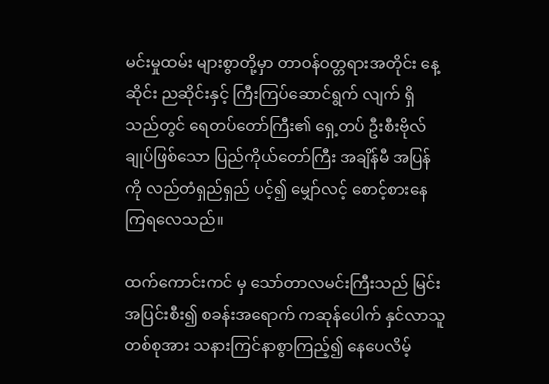မင်းမှုထမ်း များစွာတို့မှာ တာဝန်ဝတ္တရားအတိုင်း နေ့ဆိုင်း ညဆိုင်းနှင့် ကြီးကြပ်ဆောင်ရွက် လျက် ရှိသည်တွင် ရေတပ်တော်ကြီး၏ ရှေ့တပ် ဦးစီးဗိုလ်ချုပ်ဖြစ်သော ပြည်ကိုယ်တော်ကြီး အချိန်မီ အပြန်ကို လည်တံရှည်ရှည် ပင့်၍ မျှော်လင့် စောင့်စားနေကြရလေသည်။

ထက်ကောင်းကင် မှ သော်တာလမင်းကြီးသည် မြင်းအပြင်းစီး၍ စခန်းအရောက် ကဆုန်ပေါက် နှင်လာသူ တစ်စုအား သနားကြင်နာစွာကြည့်၍ နေပေလိမ့်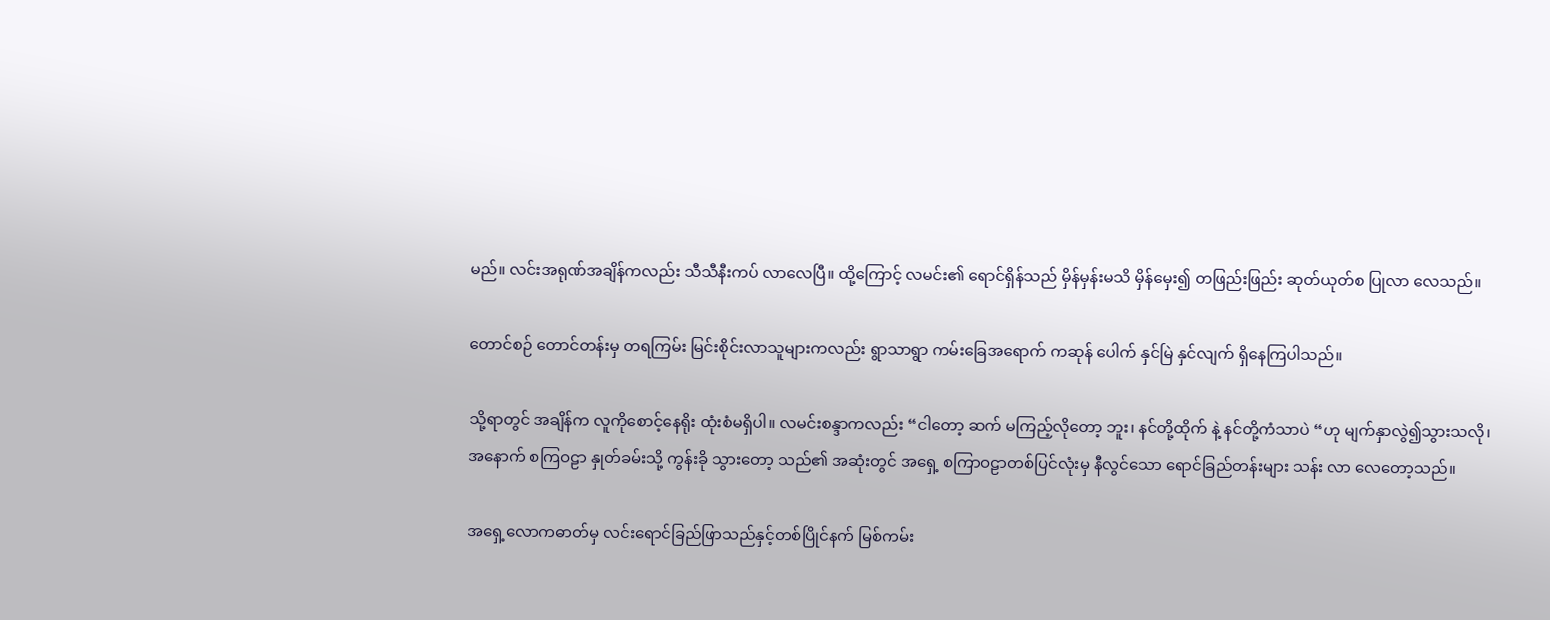မည်။ လင်းအရုဏ်အချိန်ကလည်း သီသီနီးကပ် လာလေပြီ။ ထို့ကြောင့် လမင်း၏ ရောင်ရှိန်သည် မှိန်မှန်းမသိ မှိန်မှေး၍ တဖြည်းဖြည်း ဆုတ်ယုတ်စ ပြုလာ လေသည်။

တောင်စဉ် တောင်တန်းမှ တရကြမ်း မြင်းစိုင်းလာသူများကလည်း ရွာသာရွာ ကမ်းခြေအရောက် ကဆုန် ပေါက် နှင်မြဲ နှင်လျက် ရှိနေကြပါသည်။

သို့ရာတွင် အချိန်က လူကိုစောင့်နေရိုး ထုံးစံမရှိပါ။ လမင်းစန္ဒာကလည်း “ငါတော့ ဆက် မကြည့်လိုတော့ ဘူး၊ နင်တို့ထိုက် နဲ့ နင်တို့ကံသာပဲ “ဟု မျက်နှာလွဲ၍သွားသလို၊ အနောက် စကြဝဠာ နှုတ်ခမ်းသို့ ကွန်းခို သွားတော့ သည်၏ အဆုံးတွင် အရှေ့ စကြာဝဠာတစ်ပြင်လုံးမှ နီလွင်သော ရောင်ခြည်တန်းများ သန်း လာ လေတော့သည်။

အရှေ့လောကဓာတ်မှ လင်းရောင်ခြည်ဖြာသည်နှင့်တစ်ပြိုင်နက် မြစ်ကမ်း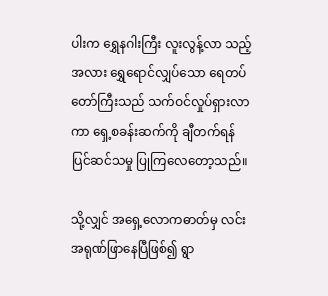ပါးက ရွှေနဂါးကြီး လူးလွန့်လာ သည့် အလား ရွှေရောင်လျှပ်သော ရေတပ်တော်ကြီးသည် သက်ဝင်လှုပ်ရှားလာကာ ရှေ့စခန်းဆက်ကို ချီတက်ရန် ပြင်ဆင်သမှု ပြုကြလေတော့သည်။

သို့လျှင် အရှေ့လောကဓာတ်မှ လင်းအရုဏ်ဖြာနေပြီဖြစ်၍ ရွာ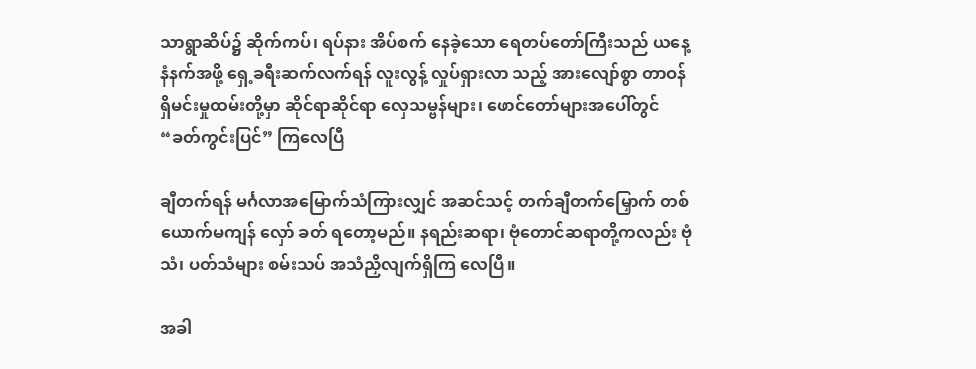သာရွာဆိပ်၌ ဆိုက်ကပ်၊ ရပ်နား အိပ်စက် နေခဲ့သော ရေတပ်တော်ကြီးသည် ယနေ့ နံနက်အဖို့ ရှေ့ခရီးဆက်လက်ရန် လူးလွန့် လှုပ်ရှားလာ သည့် အားလျော်စွာ တာဝန်ရှိမင်းမှုထမ်းတို့မှာ ဆိုင်ရာဆိုင်ရာ လှေသမ္ဗန်များ၊ ဖောင်တော်များအပေါ်တွင် “ခတ်ကွင်းပြင်” ကြလေပြီ

ချီတက်ရန် မင်္ဂလာအမြောက်သံကြားလျှင် အဆင်သင့် တက်ချီတက်မြှောက် တစ်ယောက်မကျန် လှော် ခတ် ရတော့မည်။ နရည်းဆရာ၊ ဗုံတောင်ဆရာတို့ကလည်း ဗုံသံ၊ ပတ်သံများ စမ်းသပ် အသံညှိလျက်ရှိကြ လေပြီ။

အခါ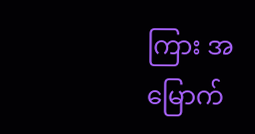ကြား အမြောက်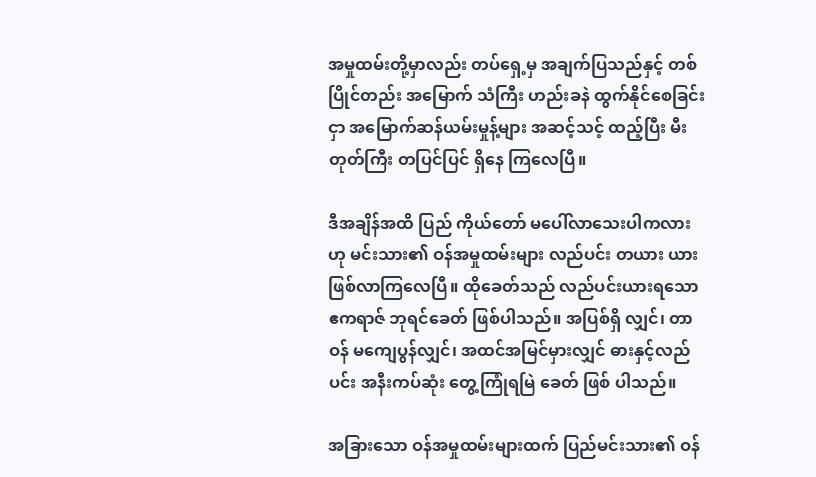အမှုထမ်းတို့မှာလည်း တပ်ရှေ့မှ အချက်ပြသည်နှင့် တစ်ပြိုင်တည်း အမြောက် သံကြီး ဟည်းခနဲ ထွက်နိုင်စေခြင်းငှာ အမြောက်ဆန်ယမ်းမှုန့်များ အဆင့်သင့် ထည့်ပြီး မီးတုတ်ကြီး တပြင်ပြင် ရှိနေ ကြလေပြီ။

ဒီအချိန်အထိ ပြည် ကိုယ်တော် မပေါ်လာသေးပါကလားဟု မင်းသား၏ ဝန်အမှုထမ်းများ လည်ပင်း တယား ယားဖြစ်လာကြလေပြီ။ ထိုခေတ်သည် လည်ပင်းယားရသော ဧကရာဇ် ဘုရင်ခေတ် ဖြစ်ပါသည်။ အပြစ်ရှိ လျှင်၊ တာဝန် မကျေပွန်လျှင်၊ အထင်အမြင်မှားလျှင် ဓားနှင့်လည်ပင်း အနီးကပ်ဆုံး တွေ့ကြုံရမြဲ ခေတ် ဖြစ် ပါသည်။

အခြားသော ဝန်အမှုထမ်းများထက် ပြည်မင်းသား၏ ဝန်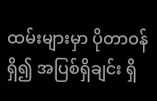ထမ်းများမှာ ပိုတာဝန်ရှိ၍ အပြစ်ရှိချင်း ရှိ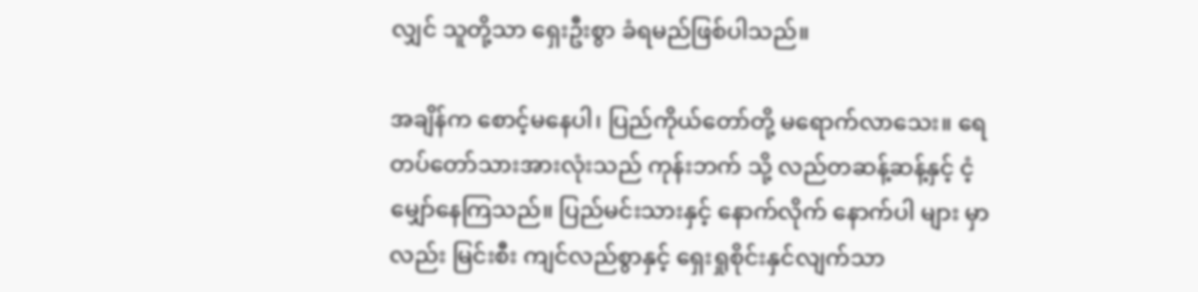လျှင် သူတို့သာ ရှေးဦးစွာ ခံရမည်ဖြစ်ပါသည်။

အချိန်က စောင့်မနေပါ၊ ပြည်ကိုယ်တော်တို့ မရောက်လာသေး။ ရေတပ်တော်သားအားလုံးသည် ကုန်းဘက် သို့ လည်တဆန့်ဆန့်နှင့် ငံ့မျှော်နေကြသည်။ ပြည်မင်းသားနှင့် နောက်လိုက် နောက်ပါ များ မှာလည်း မြင်းစီး ကျင်လည်စွာနှင့် ရှေးရှုစိုင်းနှင်လျက်သာ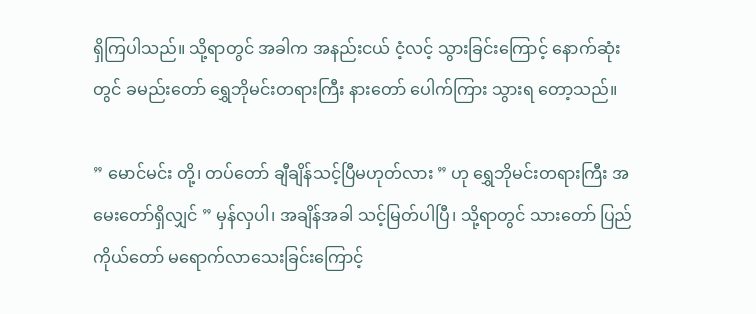ရှိကြပါသည်။ သို့ရာတွင် အခါက အနည်းငယ် ငံ့လင့် သွားခြင်းကြောင့် နောက်ဆုံးတွင် ခမည်းတော် ရွှေဘိုမင်းတရားကြီး နားတော် ပေါက်ကြား သွားရ တော့သည်။

” မောင်မင်း တို့၊ တပ်တော် ချီချိန်သင့်ပြီမဟုတ်လား ” ဟု ရွှေဘိုမင်းတရားကြီး အမေးတော်ရှိလျှင် ” မှန်လှပါ၊ အချိန်အခါ သင့်မြတ်ပါပြီ၊ သို့ရာတွင် သားတော် ပြည်ကိုယ်တော် မရောက်လာသေးခြင်းကြောင့်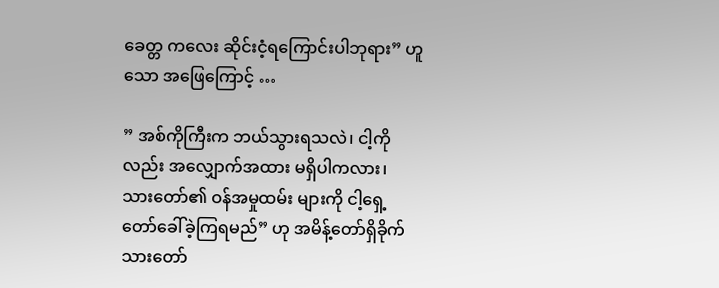ခေတ္တ ကလေး ဆိုင်းငံ့ရကြောင်းပါဘုရား” ဟူသော အဖြေကြောင့် …

” အစ်ကိုကြီးက ဘယ်သွားရသလဲ၊ ငါ့ကိုလည်း အလျှောက်အထား မရှိပါကလား၊ သားတော်၏ ဝန်အမှုထမ်း များကို ငါ့ရှေ့တော်ခေါ်ခဲ့ကြရမည်” ဟု အမိန့်တော်ရှိခိုက် သားတော်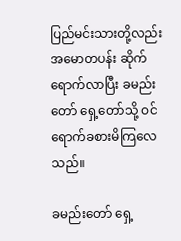ပြည်မင်းသားတို့လည်း အမောတပန်း ဆိုက်ရောက်လာပြီး ခမည်းတော် ရှေ့တော်သို့ ဝင်ရောက်ခစားမိကြလေသည်။

ခမည်းတော် ရှေ့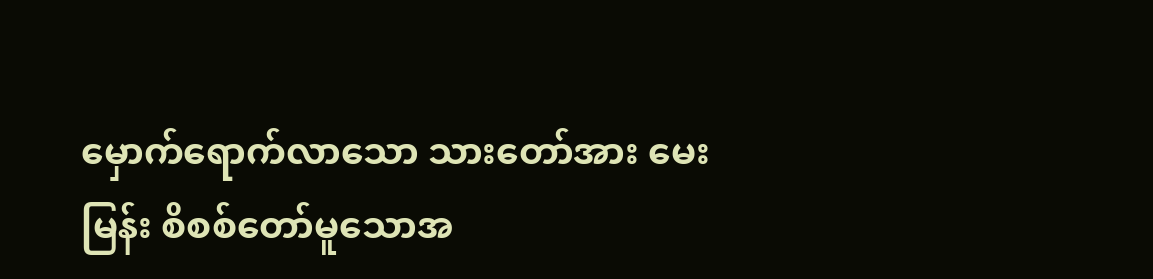မှောက်ရောက်လာသော သားတော်အား မေးမြန်း စိစစ်တော်မူသောအ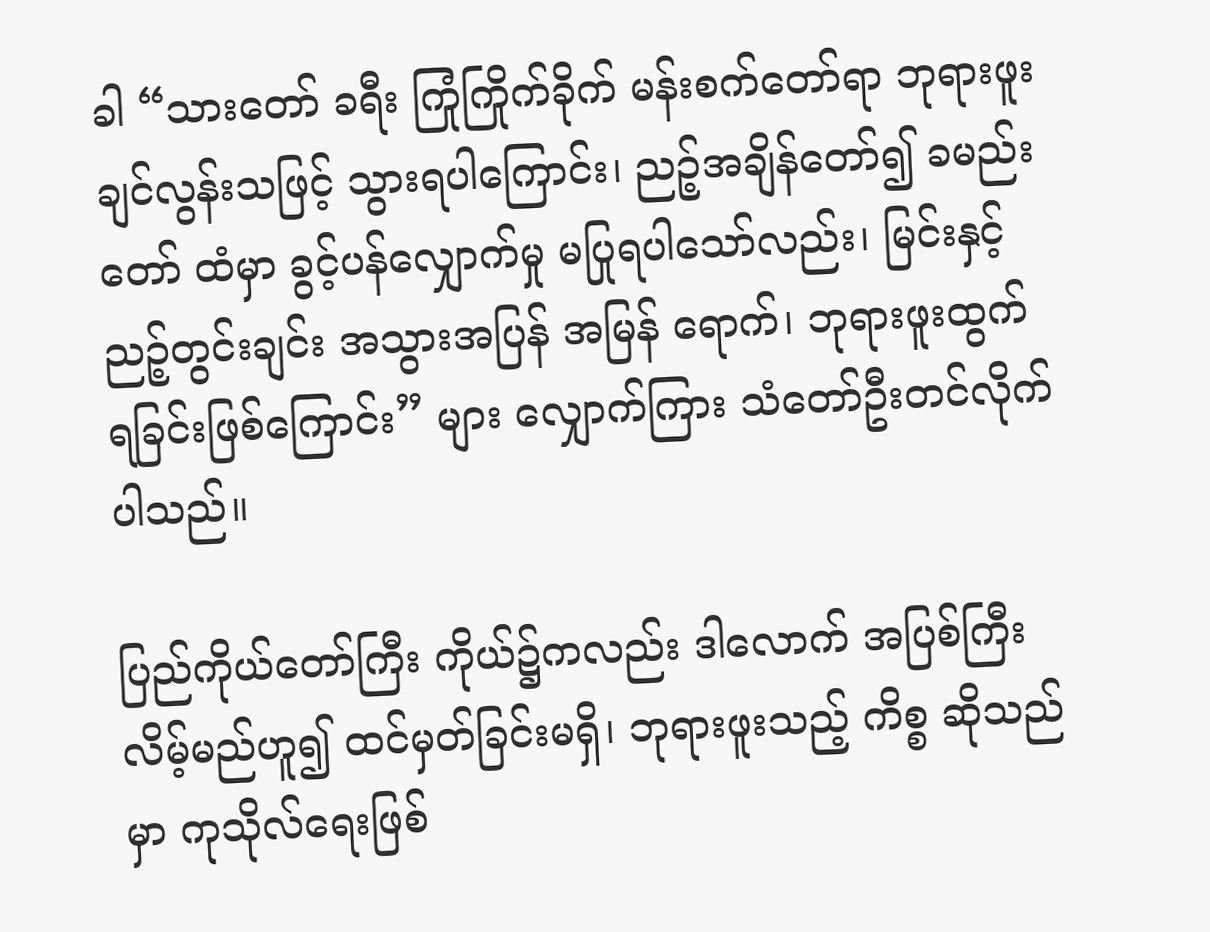ခါ “သားတော် ခရီး ကြုံကြိုက်ခိုက် မန်းစက်တော်ရာ ဘုရားဖူးချင်လွန်းသဖြင့် သွားရပါကြောင်း၊ ညဉ့်အချိန်တော်၍ ခမည်းတော် ထံမှာ ခွင့်ပန်လျှောက်မှု မပြုရပါသော်လည်း၊ မြင်းနှင့်ညဉ့်တွင်းချင်း အသွားအပြန် အမြန် ရောက်၊ ဘုရားဖူးထွက်ရခြင်းဖြစ်ကြောင်း” များ လျှောက်ကြား သံတော်ဦးတင်လိုက်ပါသည်။

ပြည်ကိုယ်တော်ကြီး ကိုယ်၌ကလည်း ဒါလောက် အပြစ်ကြီးလိမ့်မည်ဟူ၍ ထင်မှတ်ခြင်းမရှိ၊ ဘုရားဖူးသည့် ကိစ္စ ဆိုသည်မှာ ကုသိုလ်ရေးဖြစ်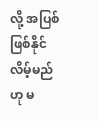လို့ အပြစ်ဖြစ်နိုင်လိမ့်မည်ဟု မ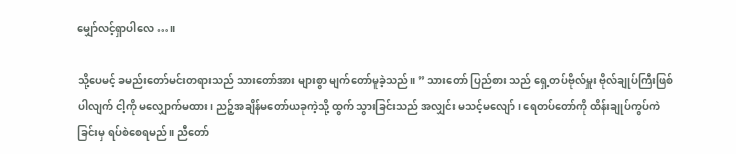မျှော်လင့်ရှာပါလေ …။

သို့ပေမင့် ခမည်းတော်မင်းတရားသည် သားတော်အား များစွာ မျက်တော်မူခဲ့သည်။ ” သားတော် ပြည်စား သည် ရှေ့တပ်ဗိုလ်မှူး ဗိုလ်ချုပ်ကြီးဖြစ်ပါလျက် ငါ့ကို မလျှောက်မထား၊ ညဉ့်အချိန်မတော်ယခုကဲ့သို့ ထွက် သွားခြင်းသည် အလျှင်း မသင့်မလျော်၊ ရေတပ်တော်ကို ထိန်းချုပ်ကွပ်ကဲခြင်းမှ ရပ်စဲစေရမည်။ ညီတော်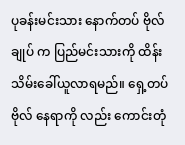ပုခန်းမင်းသား နောက်တပ် ဗိုလ်ချုပ် က ပြည်မင်းသားကို ထိန်းသိမ်းခေါ်ယူလာရမည်။ ရှေ့တပ်ဗိုလ် နေရာကို လည်း ကောင်းတုံ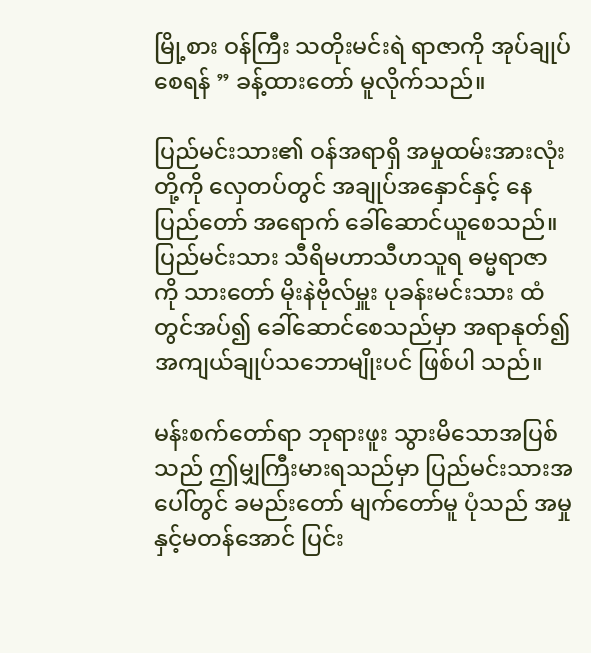မြို့စား ဝန်ကြီး သတိုးမင်းရဲ ရာဇာကို အုပ်ချုပ်စေရန် ” ခန့်ထားတော် မူလိုက်သည်။

ပြည်မင်းသား၏ ဝန်အရာရှိ အမှုထမ်းအားလုံးတို့ကို လှေတပ်တွင် အချုပ်အနှောင်နှင့် နေပြည်တော် အရောက် ခေါ်ဆောင်ယူစေသည်။ ပြည်မင်းသား သီရိမဟာသီဟသူရ ဓမ္မရာဇာ ကို သားတော် မိုးနဲဗိုလ်မှူး ပုခန်းမင်းသား ထံတွင်အပ်၍ ခေါ်ဆောင်စေသည်မှာ အရာနုတ်၍ အကျယ်ချုပ်သဘောမျိုးပင် ဖြစ်ပါ သည်။

မန်းစက်တော်ရာ ဘုရားဖူး သွားမိသောအပြစ်သည် ဤမျှကြီးမားရသည်မှာ ပြည်မင်းသားအပေါ်တွင် ခမည်းတော် မျက်တော်မူ ပုံသည် အမှုနှင့်မတန်အောင် ပြင်း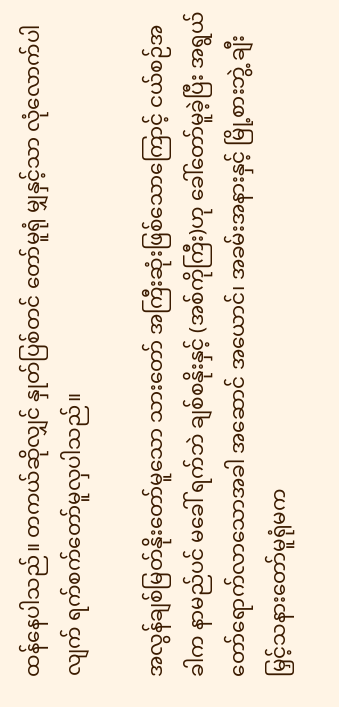ထန်နေပါသည်။ တကယ်ဆိုလျှင် နှုတ်ပြစ်တင် တော်မူရုံ မျှနှင့်သာ လုံလောက်ပါလျက် ရက်စက်တော်မူလှပါသည်။

အလွန်ချစ်မြတ်နိုးတော်မူသော သားတော် အကြီးဆုံးဖြစ်သောကြောင့် ငယ်စဉ်အခါက နာမည်ပင် မခေါ် ရက်ဘဲ ချစ်စနိုးနှင့် (အစ်ကိုကြီး)ဟု ခေါ်တော်မူခဲ့ပြီး အရွယ်တော်ရောက်လာသောအခါ အဆောင် အယောင်၊ အခမ်းအနားနှင့် မြို့စားဘွဲ့ ချီးမြှင့်သနားတော်မူရုံမက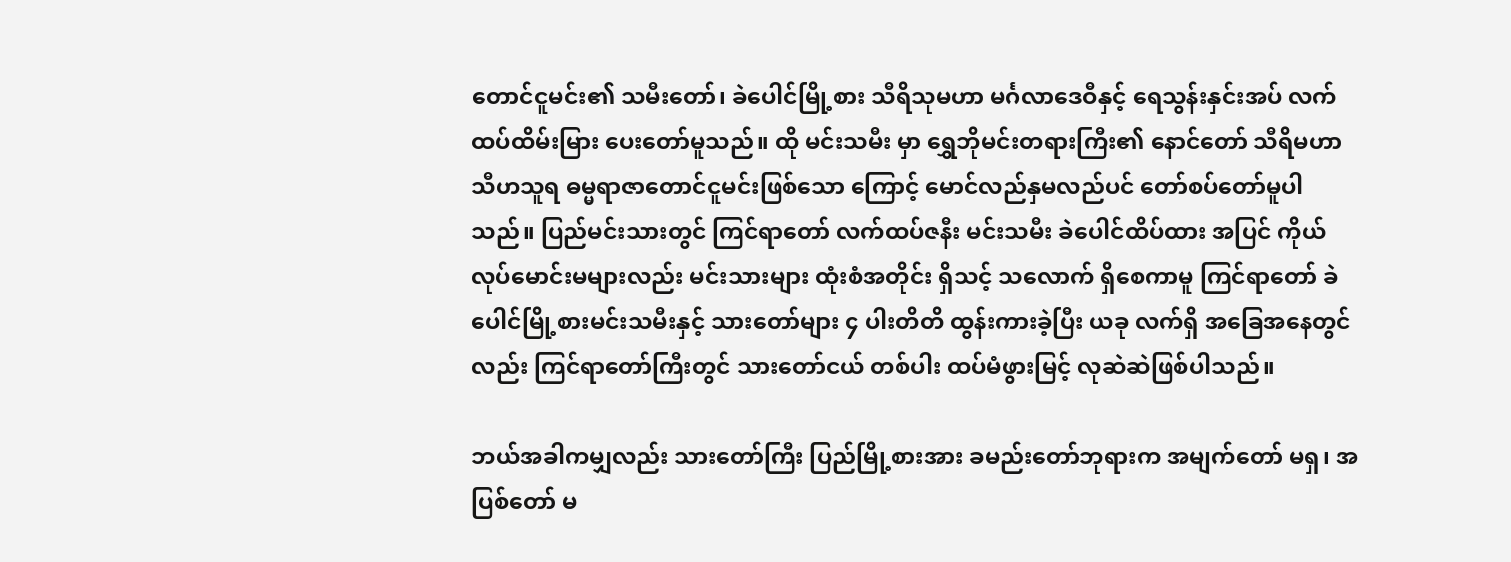တောင်ငူမင်း၏ သမီးတော်၊ ခဲပေါင်မြို့စား သီရိသုမဟာ မင်္ဂလာဒေဝီနှင့် ရေသွန်းနှင်းအပ် လက်ထပ်ထိမ်းမြား ပေးတော်မူသည်။ ထို မင်းသမီး မှာ ရွှေဘိုမင်းတရားကြီး၏ နောင်တော် သီရိမဟာ သီဟသူရ ဓမ္မရာဇာတောင်ငူမင်းဖြစ်သော ကြောင့် မောင်လည်နှမလည်ပင် တော်စပ်တော်မူပါသည်။ ပြည်မင်းသားတွင် ကြင်ရာတော် လက်ထပ်ဇနီး မင်းသမီး ခဲပေါင်ထိပ်ထား အပြင် ကိုယ်လုပ်မောင်းမများလည်း မင်းသားများ ထုံးစံအတိုင်း ရှိသင့် သလောက် ရှိစေကာမူ ကြင်ရာတော် ခဲပေါင်မြို့စားမင်းသမီးနှင့် သားတော်များ ၄ ပါးတိတိ ထွန်းကားခဲ့ပြီး ယခု လက်ရှိ အခြေအနေတွင်လည်း ကြင်ရာတော်ကြီးတွင် သားတော်ငယ် တစ်ပါး ထပ်မံဖွားမြင့် လုဆဲဆဲဖြစ်ပါသည်။

ဘယ်အခါကမျှလည်း သားတော်ကြီး ပြည်မြို့စားအား ခမည်းတော်ဘုရားက အမျက်တော် မရှ၊ အပြစ်တော် မ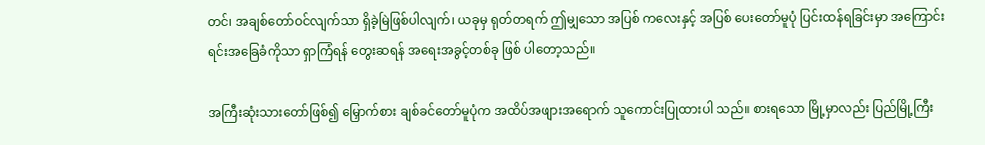တင်၊ အချစ်တော်ဝင်လျက်သာ ရှိခဲ့မြဲဖြစ်ပါလျက်၊ ယခုမှ ရုတ်တရက် ဤမျှသော အပြစ် ကလေးနှင့် အပြစ် ပေးတော်မူပုံ ပြင်းထန်ရခြင်းမှာ အကြောင်းရင်းအခြေခံကိုသာ ရှာကြံရန် တွေးဆရန် အရေးအခွင့်တစ်ခု ဖြစ် ပါတော့သည်။

အကြီးဆုံးသားတော်ဖြစ်၍ မြှောက်စား ချစ်ခင်တော်မူပုံက အထိပ်အဖျားအရောက် သူကောင်းပြုထားပါ သည်။ စားရသော မြို့မှာလည်း ပြည်မြို့ကြီး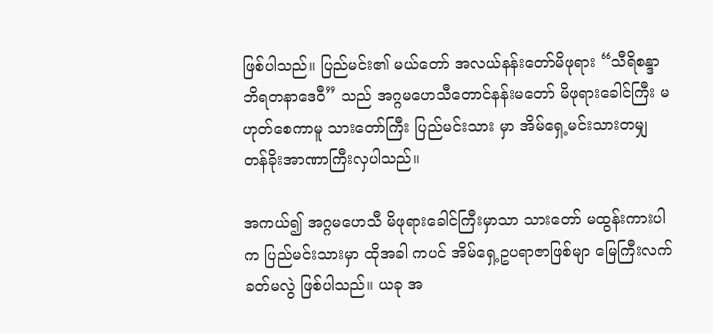ဖြစ်ပါသည်။ ပြည်မင်း၏ မယ်တော် အလယ်နန်းတော်မိဖုရား “သီရိစန္ဒာဘိရတနာဒေဝီ” သည် အဂ္ဂမဟေသီတောင်နန်းမတော် မိဖုရားခေါင်ကြီး မဟုတ်စေကာမူ သားတော်ကြီး ပြည်မင်းသား မှာ အိမ်ရှေ့မင်းသားတမျှ တန်ခိုးအာဏာကြီးလှပါသည်။

အကယ်၍ အဂ္ဂမဟေသီ မိဖုရားခေါင်ကြီးမှာသာ သားတော် မထွန်းကားပါက ပြည်မင်းသားမှာ ထိုအခါ ကပင် အိမ်ရှေ့ဥပရာဇာဖြစ်မျာ မြေကြီးလက်ခတ်မလွဲ ဖြစ်ပါသည်။ ယခု အ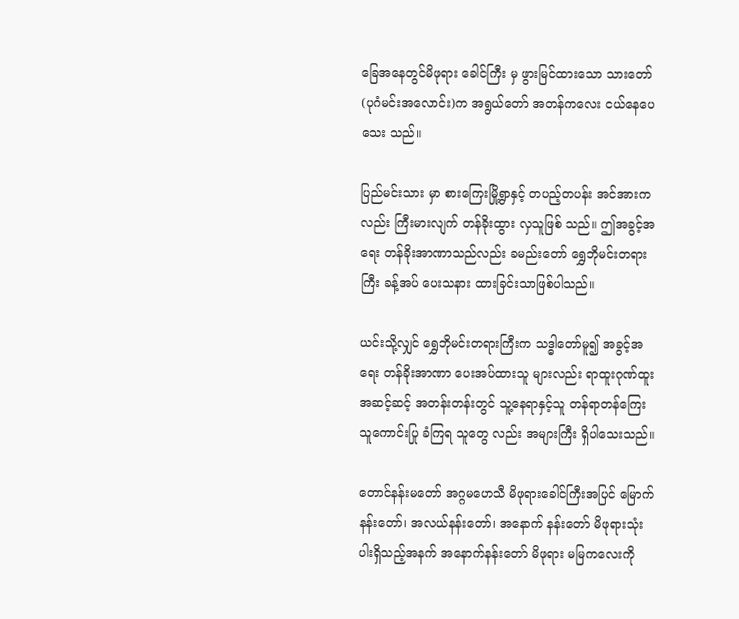ခြေအနေတွင်မိဖုရား ခေါင်ကြီး မှ ဖွားမြင်ထားသော သားတော် (ပုဂံမင်းအလောင်း)က အရွယ်တော် အတန်ကလေး ငယ်နေပေ သေး သည်။

ပြည်မင်းသား မှာ စားကြေးမြို့ရွာနှင့် တပည့်တပန်း အင်အားကလည်း ကြီးမားလျက် တန်ခိုးထွား လှသူဖြစ် သည်။ ဤအခွင့်အရေး တန်ခိုးအာဏာသည်လည်း ခမည်းတော် ရွှေဘိုမင်းတရားကြီး ခန့်အပ် ပေးသနား ထားခြင်းသာဖြစ်ပါသည်။

ယင်းသို့လျှင် ရွှေဘိုမင်းတရားကြီးက သဒ္ဓါတော်မူ၍ အခွင့်အရေး တန်ခိုးအာဏာ ပေးအပ်ထားသူ များလည်း ရာထူးဂုဏ်ထူးအဆင့်ဆင့် အတန်းတန်းတွင် သူ့နေရာနှင့်သူ တန်ရာတန်ကြေး သူကောင်းပြု ခံကြရ သူတွေ လည်း အများကြီး ရှိပါသေးသည်။

တောင်နန်းမတော် အဂ္ဂမဟေသီ မိဖုရားခေါင်ကြီးအပြင် မြောက်နန်းတော်၊ အလယ်နန်းတော်၊ အနောက် နန်းတော် မိဖုရားသုံးပါးရှိသည့်အနက် အနောက်နန်းတော် မိဖုရား မမြကလေးကို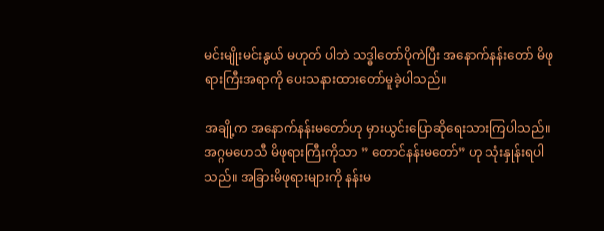မင်းမျိုးမင်းနွယ် မဟုတ် ပါဘဲ သဒ္ဓါတော်ပိုကဲပြီး အနောက်နန်းတော် မိဖုရားကြီးအရာကို ပေးသနားထားတော်မူခဲ့ပါသည်။

အချို့က အနောက်နန်းမတော်ဟု မှားယွင်းပြောဆိုရေးသားကြပါသည်။ အဂ္ဂမဟေသီ မိဖုရားကြီးကိုသာ ” တောင်နန်းမတော်” ဟု သုံးနှုန်းရပါသည်။ အခြားမိဖုရားများကို နန်းမ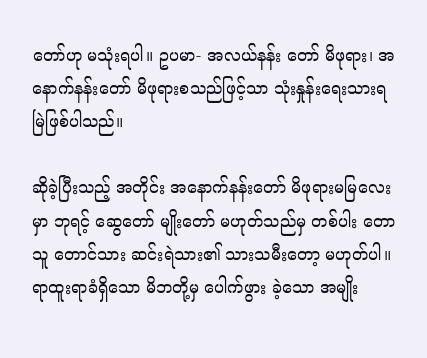တော်ဟု မသုံးရပါ။ ဥပမာ- အလယ်နန်း တော် မိဖုရား၊ အနောက်နန်းတော် မိဖုရားစသည်ဖြင့်သာ သုံးနှုန်းရေးသားရမြဲဖြစ်ပါသည်။

ဆိုခဲ့ပြီးသည့် အတိုင်း အနောက်နန်းတော် မိဖုရားမမြလေးမှာ ဘုရင့် ဆွေတော် မျိုးတော် မဟုတ်သည်မှ တစ်ပါး တောသူ တောင်သား ဆင်းရဲသား၏ သားသမီးတော့ မဟုတ်ပါ။ ရာထူးရာခံရှိသော မိဘတို့မှ ပေါက်ဖွား ခဲ့သော အမျိုး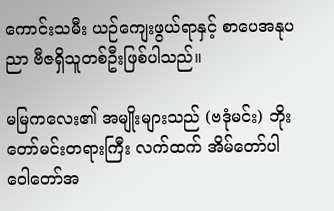ကောင်းသမီး ယဉ်ကျေးဖွယ်ရာနှင့် စာပေအနုပညာ ဗီဇရှိသူတစ်ဦးဖြစ်ပါသည်။

မမြကလေး၏ အမျိုးများသည် (ဗဒုံမင်း) ဘိုးတော်မင်းတရားကြီး လက်ထက် အိမ်တော်ပါ ဝေါတော်အ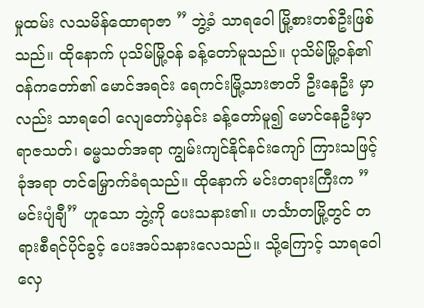မှုထမ်း လသမိန်ထောရာဇာ ” ဘွဲ့ခံ သာရဝေါ မြို့စားတစ်ဦးဖြစ်သည်။ ထိုနောက် ပုသိမ်မြို့ဝန် ခန့်တော်မူသည်။ ပုသိမ်မြို့ဝန်၏ ဝန်ကတော်၏ မောင်အရင်း ရေကင်းမြို့သားဇာတိ ဦးနေဦး မှာလည်း သာရဝေါ လျေတော်ပဲ့နင်း ခန့်တော်မူ၍ မောင်နေဦးမှာ ရာဇသတ်၊ ဓမ္မသတ်အရာ ကျွမ်းကျင်နိုင်နင်းကျော် ကြားသဖြင့် ခုံအရာ တင်မြှောက်ခံရသည်။ ထိုနောက် မင်းတရားကြီးက ” မင်းပျံချီ” ဟူသော ဘွဲ့ကို ပေးသနား၏။ ဟင်္သာတမြို့တွင် တရားစီရင်ပိုင်ခွင့် ပေးအပ်သနားလေသည်။ သို့ကြောင့် သာရဝေါ လှေ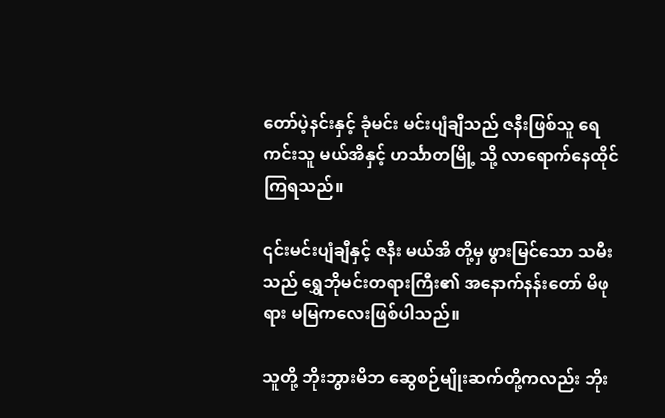တော်ပဲ့နင်းနှင့် ခုံမင်း မင်းပျံချီသည် ဇနီးဖြစ်သူ ရေကင်းသူ မယ်အိနှင့် ဟင်္သာတမြို့ သို့ လာရောက်နေထိုင် ကြရသည်။

၎င်းမင်းပျံချီနှင့် ဇနီး မယ်အိ တို့မှ ဖွားမြင်သော သမီးသည် ရွှေဘိုမင်းတရားကြီး၏ အနောက်နန်းတော် မိဖုရား မမြကလေးဖြစ်ပါသည်။

သူတို့ ဘိုးဘွားမိဘ ဆွေစဉ်မျိုးဆက်တို့ကလည်း ဘိုး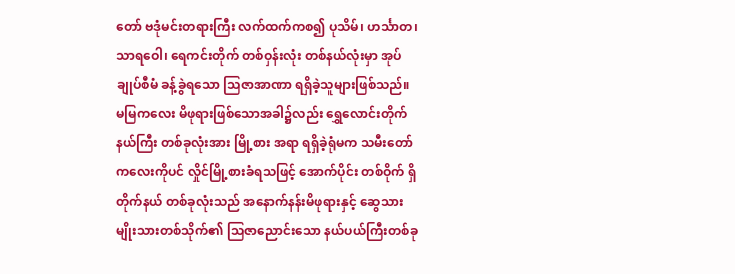တော် ဗဒုံမင်းတရားကြီး လက်ထက်ကစ၍ ပုသိမ်၊ ဟင်္သာတ၊ သာရဝေါ၊ ရေကင်းတိုက် တစ်ဝှန်းလုံး တစ်နယ်လုံးမှာ အုပ်ချုပ်စီမံ ခန့်ခွဲရသော သြဇာအာဏာ ရရှိခဲ့သူများဖြစ်သည်။ မမြကလေး မိဖုရားဖြစ်သောအခါ၌လည်း ရွှေလောင်းတိုက်နယ်ကြီး တစ်ခုလုံးအား မြို့စား အရာ ရရှိခဲ့ရုံမက သမီးတော်ကလေးကိုပင် လှိုင်မြို့စားခံရသဖြင့် အောက်ပိုင်း တစ်ဝိုက် ရှိ တိုက်နယ် တစ်ခုလုံးသည် အနောက်နန်းမိဖုရားနှင့် ဆွေသားမျိုးသားတစ်သိုက်၏ သြဇာညောင်းသော နယ်ပယ်ကြီးတစ်ခု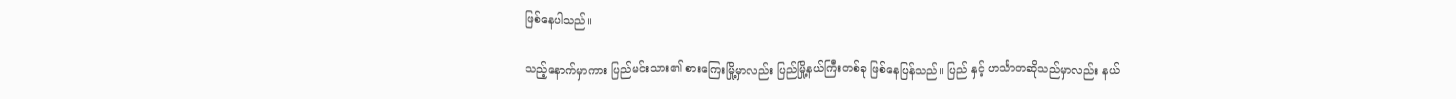ဖြစ်နေပါသည်။

သည့်နောက်မှာကား ပြည်မင်းသား၏ စားကြေးမြို့မှာလည်း ပြည်မြို့နယ်ကြီးတစ်ခု ဖြစ်နေပြန်သည်။ ပြည် နှင့် ဟင်္သာတဆိုသည်မှာလည်း နယ်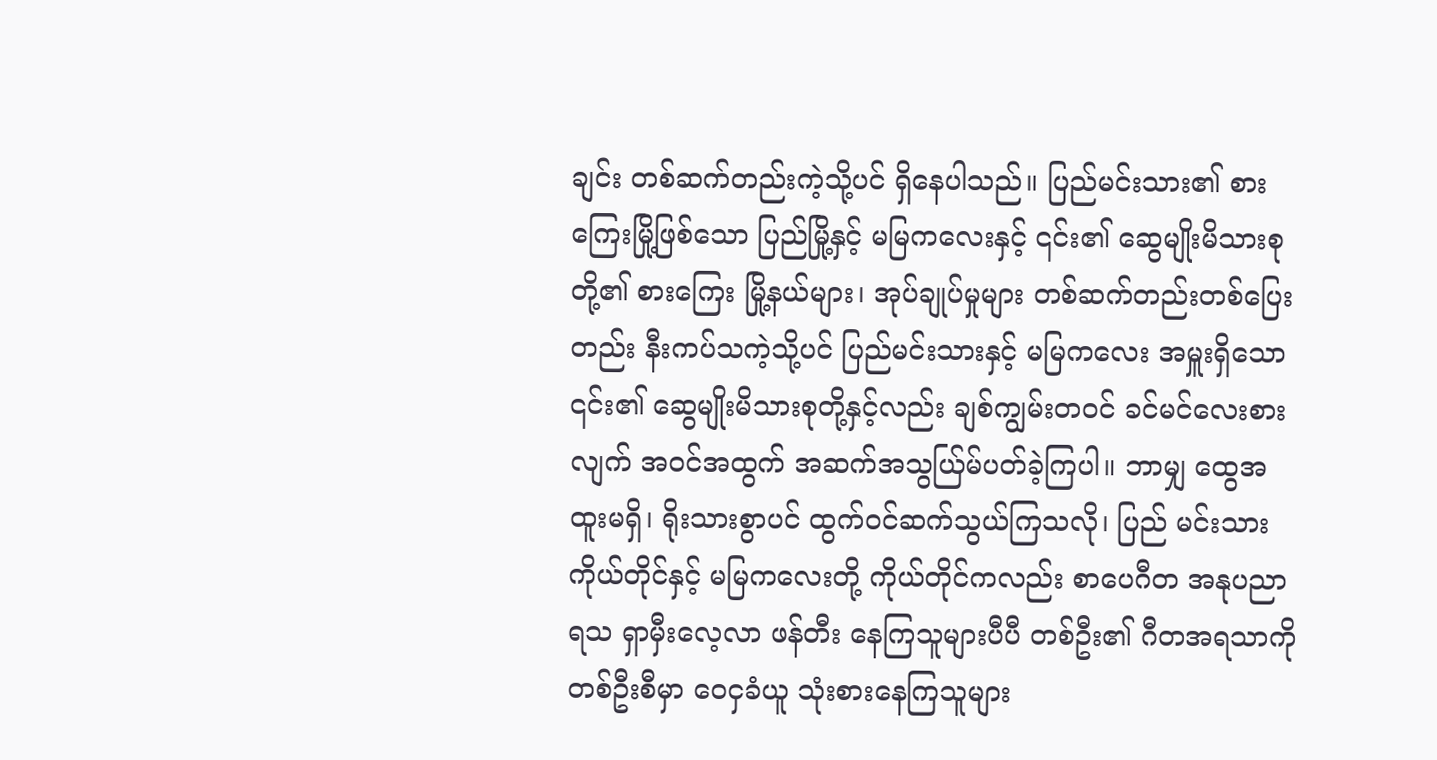ချင်း တစ်ဆက်တည်းကဲ့သို့ပင် ရှိနေပါသည်။ ပြည်မင်းသား၏ စားကြေးမြို့ဖြစ်သော ပြည်မြို့နှင့် မမြကလေးနှင့် ၎င်း၏ ဆွေမျိုးမိသားစုတို့၏ စားကြေး မြို့နယ်များ၊ အုပ်ချုပ်မှုများ တစ်ဆက်တည်းတစ်ပြေးတည်း နီးကပ်သကဲ့သို့ပင် ပြည်မင်းသားနှင့် မမြကလေး အမှူးရှိသော ၎င်း၏ ဆွေမျိုးမိသားစုတို့နှင့်လည်း ချစ်ကျွမ်းတဝင် ခင်မင်လေးစားလျက် အဝင်အထွက် အဆက်အသွယ်ြမ်ပတ်ခဲ့ကြပါ။ ဘာမျှ ထွေအထူးမရှိ၊ ရိုးသားစွာပင် ထွက်ဝင်ဆက်သွယ်ကြသလို၊ ပြည် မင်းသား ကိုယ်တိုင်နှင့် မမြကလေးတို့ ကိုယ်တိုင်ကလည်း စာပေဂီတ အနုပညာရသ ရှာမှီးလေ့လာ ဖန်တီး နေကြသူများပီပီ တစ်ဦး၏ ဂီတအရသာကို တစ်ဦးစီမှာ ဝေငှခံယူ သုံးစားနေကြသူများ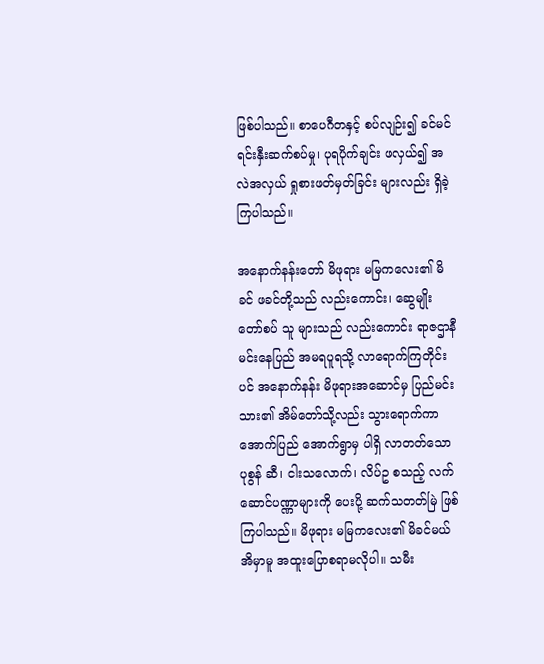ဖြစ်ပါသည်။ စာပေဂီတနှင့် စပ်လျဉ်း၍ ခင်မင်ရင်းနှီးဆက်စပ်မှု၊ ပုရပိုက်ချင်း ဖလှယ်၍ အလဲအလှယ် ရှုစားဖတ်မှတ်ခြင်း များလည်း ရှိခဲ့ကြပါသည်။

အနောက်နန်းတော် မိဖုရား မမြကလေး၏ မိခင် ဖခင်တို့သည် လည်းကောင်း၊ ဆွေမျိုးတော်စပ် သူ များသည် လည်းကောင်း ရာဇဌာနီမင်းနေပြည် အမရပူရသို့ လာရောက်ကြတိုင်းပင် အနောက်နန်း မိဖုရားအဆောင်မှ ပြည်မင်းသား၏ အိမ်တော်သို့လည်း သွားရောက်ကာ အောက်ပြည် အောက်ရွာမှ ပါရှိ လာတတ်သော ပုစွန် ဆီ၊ ငါးသလောက်၊ လိပ်ဥ စသည့် လက်ဆောင်ပဏ္ဏာများကို ပေးပို့ ဆက်သတတ်မြဲ ဖြစ်ကြပါသည်။ မိဖုရား မမြကလေး၏ မိခင်မယ်အိမှာမူ အထူးပြောစရာမလိုပါ။ သမီး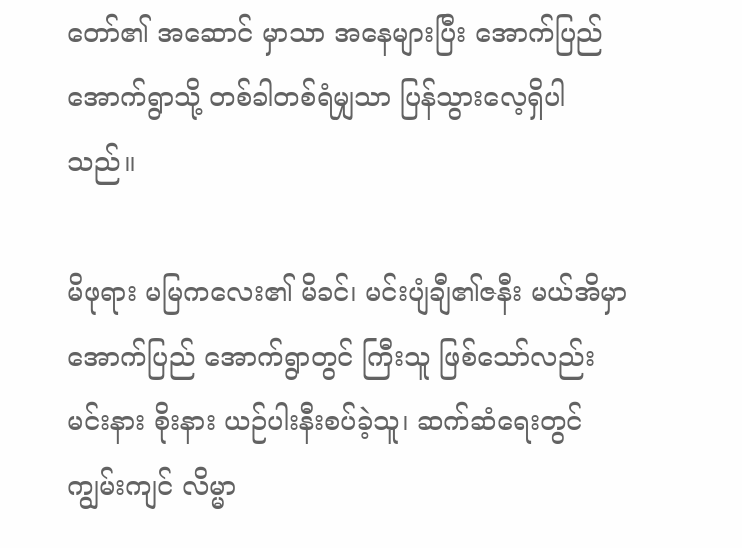တော်၏ အဆောင် မှာသာ အနေများပြီး အောက်ပြည်အောက်ရွာသို့ တစ်ခါတစ်ရံမျှသာ ပြန်သွားလေ့ရှိပါသည်။

မိဖုရား မမြကလေး၏ မိခင်၊ မင်းပျံချီ၏ဇနီး မယ်အိမှာ အောက်ပြည် အောက်ရွာတွင် ကြီးသူ ဖြစ်သော်လည်း မင်းနား စိုးနား ယဉ်ပါးနီးစပ်ခဲ့သူ၊ ဆက်ဆံရေးတွင် ကျွမ်းကျင် လိမ္မာ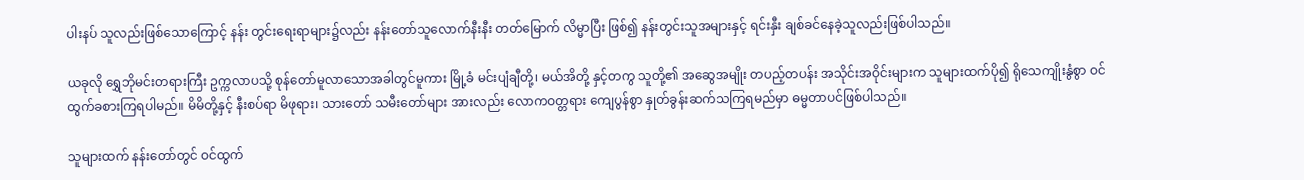ပါးနပ် သူလည်းဖြစ်သောကြောင့် နန်း တွင်းရေးရာများ၌လည်း နန်းတော်သူလောက်နီးနီး တတ်မြောက် လိမ္မာပြီး ဖြစ်၍ နန်းတွင်းသူအများနှင့် ရင်းနှီး ချစ်ခင်နေခဲ့သူလည်းဖြစ်ပါသည်။

ယခုလို ရွှေဘိုမင်းတရားကြီး ဥက္ကလာပသို့ စုန်တော်မူလာသောအခါတွင်မူကား မြို့ခံ မင်းပျံချီတို့၊ မယ်အိတို့ နှင့်တကွ သူတို့၏ အဆွေအမျိုး တပည့်တပန်း အသိုင်းအဝိုင်းများက သူများထက်ပို၍ ရိုသေကျိုးနွံစွာ ဝင်ထွက်ခစားကြရပါမည်။ မိမိတို့နှင့် နီးစပ်ရာ မိဖုရား၊ သားတော် သမီးတော်များ အားလည်း လောကဝတ္တရား ကျေပွန်စွာ နှုတ်ခွန်းဆက်သကြရမည်မှာ ဓမ္မတာပင်ဖြစ်ပါသည်။

သူများထက် နန်းတော်တွင် ဝင်ထွက်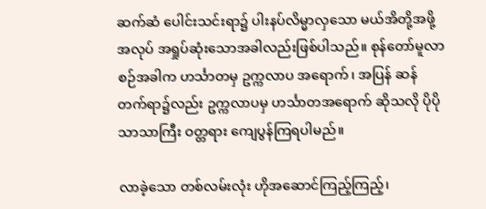ဆက်ဆံ ပေါင်းသင်းရာ၌ ပါးနပ်လိမ္မာလှသော မယ်အိတို့အဖို့ အလုပ် အရှုပ်ဆုံးသောအခါလည်းဖြစ်ပါသည်။ စုန်တော်မူလာစဉ်အခါက ဟင်္သာတမှ ဥက္ကလာပ အရောက်၊ အပြန် ဆန်တက်ရာ၌လည်း ဥက္ကလာပမှ ဟင်္သာတအရောက် ဆိုသလို ပိုပိုသာသာကြီး ဝတ္တရား ကျေပွန်ကြရပါမည်။

လာခဲ့သော တစ်လမ်းလုံး ဟိုအဆောင်ကြည့်ကြည့်၊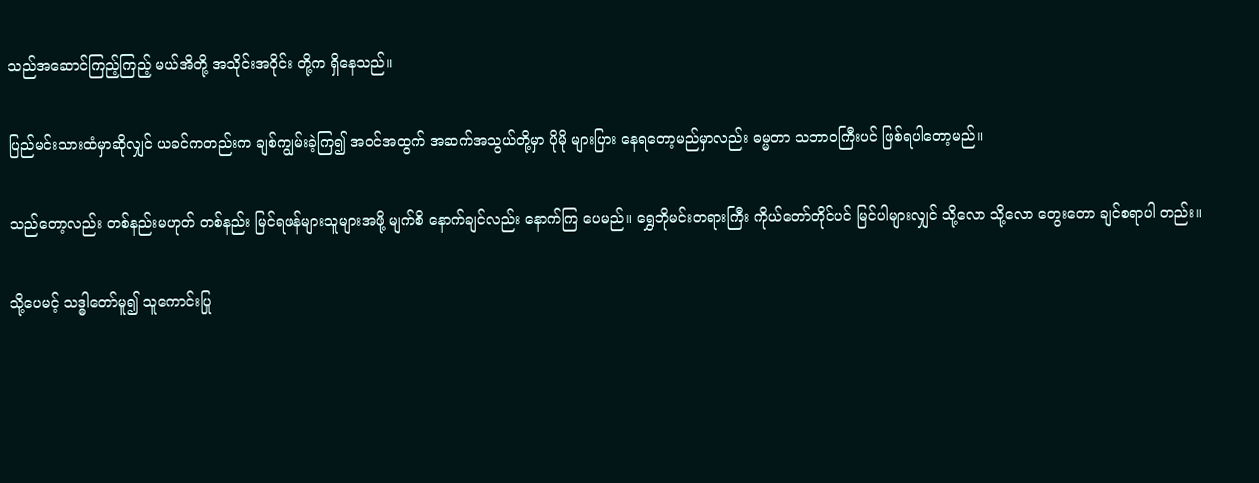သည်အဆောင်ကြည့်ကြည့် မယ်အိတို့ အသိုင်းအဝိုင်း တို့က ရှိနေသည်။

ပြည်မင်းသားထံမှာဆိုလျှင် ယခင်ကတည်းက ချစ်ကျွမ်းခဲ့ကြ၍ အဝင်အထွက် အဆက်အသွယ်တို့မှာ ပိုမို များပြား နေရတော့မည်မှာလည်း ဓမ္မတာ သဘာဝကြီးပင် ဖြစ်ရပါတော့မည်။

သည်တော့လည်း တစ်နည်းမဟုတ် တစ်နည်း မြင်ရဖန်များသူများအဖို့ မျက်စိ နောက်ချင်လည်း နောက်ကြ ပေမည်။ ရွှေဘိုမင်းတရားကြီး ကိုယ်တော်တိုင်ပင် မြင်ပါများလျှင် သို့လော သို့လော တွေးတော ချင်စရာပါ တည်း။

သို့ပေမင့် သဒ္ဓါတော်မူ၍ သူကောင်းပြု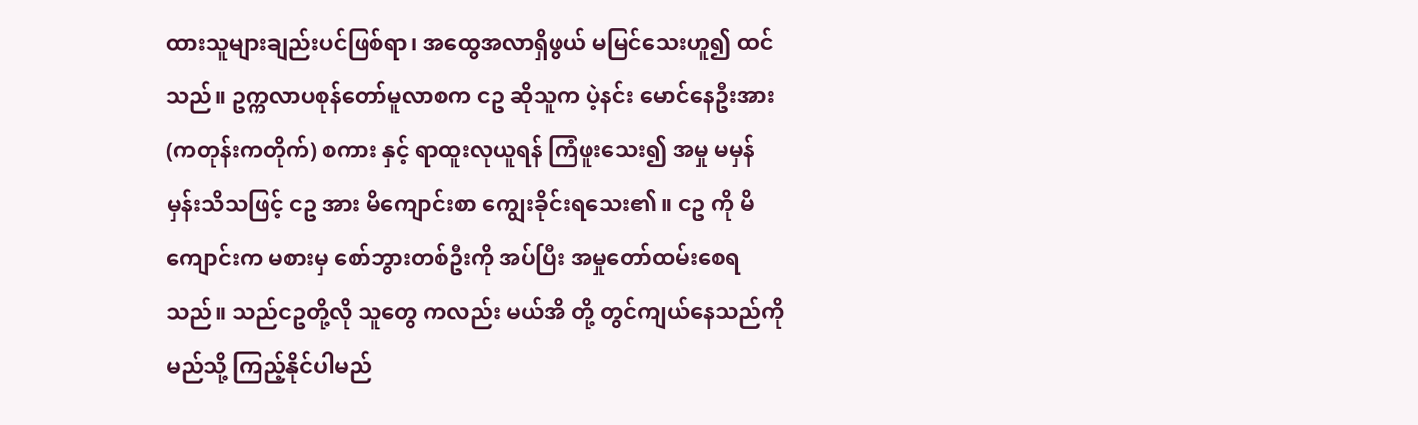ထားသူများချည်းပင်ဖြစ်ရာ၊ အထွေအလာရှိဖွယ် မမြင်သေးဟူ၍ ထင် သည်။ ဥက္ကလာပစုန်တော်မူလာစက ငဥ ဆိုသူက ပဲ့နင်း မောင်နေဦးအား (ကတုန်းကတိုက်) စကား နှင့် ရာထူးလုယူရန် ကြံဖူးသေး၍ အမှု မမှန်မှန်းသိသဖြင့် ငဥ အား မိကျောင်းစာ ကျွေးခိုင်းရသေး၏။ ငဥ ကို မိကျောင်းက မစားမှ စော်ဘွားတစ်ဦးကို အပ်ပြီး အမှုတော်ထမ်းစေရသည်။ သည်ငဥတို့လို သူတွေ ကလည်း မယ်အိ တို့ တွင်ကျယ်နေသည်ကို မည်သို့ ကြည့်နိုင်ပါမည်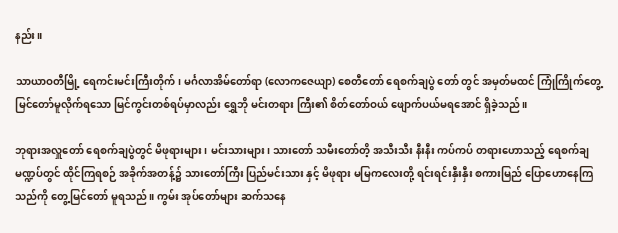နည်း။

သာယာဝတီမြို့ ရေကင်းမင်းကြီးတိုက်၊ မင်္ဂလာအိမ်တော်ရာ (လောကဇေယျာ) စေတီတော် ရေစက်ချပွဲ တော် တွင် အမှတ်မထင် ကြုံကြိုက်တွေ့မြင်တော်မူလိုက်ရသော မြင်ကွင်းတစ်ရပ်မှာလည်း ရွှေဘို မင်းတရား ကြီး၏ စိတ်တော်ဝယ် ဖျောက်ပယ်မရအောင် ရှိခဲ့သည်။

ဘုရားအလှူတော် ရေစက်ချပွဲတွင် မိဖုရားများ၊ မင်းသားများ၊ သားတော် သမီးတော်တိ့ အသီးသီး နီးနီး ကပ်ကပ် တရားဟောသည့် ရေစက်ချမဏ္ဍပ်တွင် ထိုင်ကြရစဉ် အခိုက်အတန့်၌ သားတော်ကြီး ပြည်မင်းသား နှင့် မိဖုရား မမြကလေးတို့ ရင်းရင်းနှီးနှီး စကားမြည် ပြောဟောနေကြသည်ကို တွေ့မြင်တော် မူရသည်။ ကွမ်း အုပ်တော်များ ဆက်သနေ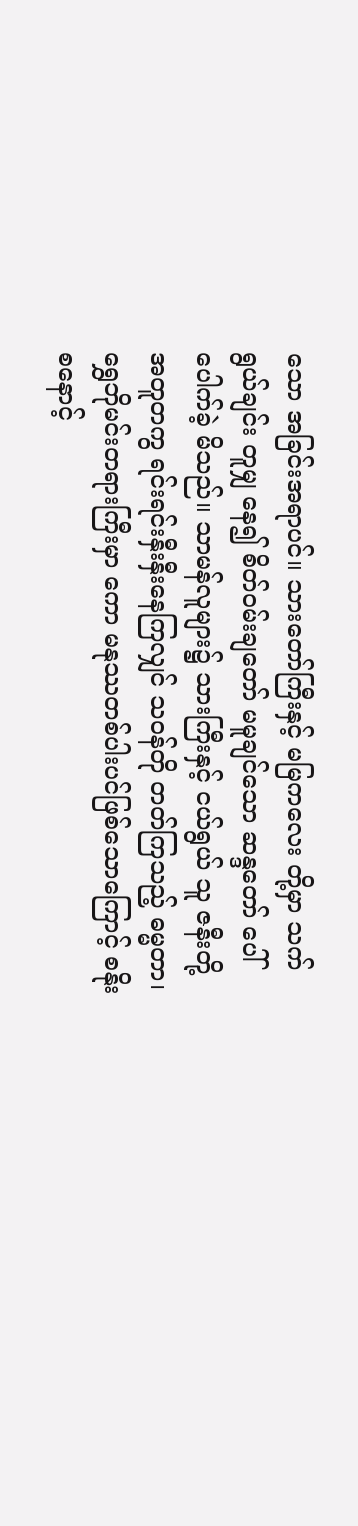သော အခြင်းအရာပင်။ သားတော်ကြီးနှင့် မမြကလေး တို့မှာ သက်ရွယ်ချင်း တူမျှ နေ၍ စိတ်ဝမ်းချတော် မမူချင်သော ဆန္ဒတော် ပေါ်ပေါက်ခဲ့ မိသည်။ သာမန်လူများ၌ သားကြီးနှင့် ငယ်ရွယ် သူ ဇနီးတို့ အတူတကွ ရင်းရင်းနှီးနှီးနေကြလျှင် သဝန်တို တတ်ကြသည့် ဓမ္မတာ၊ ရွှေဘိုမင်းတရားကြီးမှာ ကော မနုဿတစ်ပါးပင်ဖြစ်သောကြောင့် စနိုးစနောင့်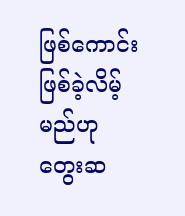ဖြစ်ကောင်း ဖြစ်ခဲ့လိမ့်မည်ဟု တွေးဆ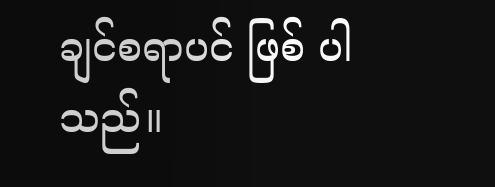ချင်စရာပင် ဖြစ် ပါသည်။